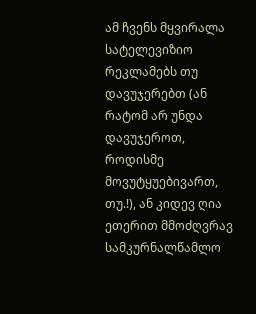ამ ჩვენს მყვირალა სატელევიზიო რეკლამებს თუ დავუჯერებთ (ან რატომ არ უნდა დავუჯეროთ, როდისმე მოვუტყუებივართ, თუ.!), ან კიდევ ღია ეთერით მმოძღვრავ სამკურნალწამლო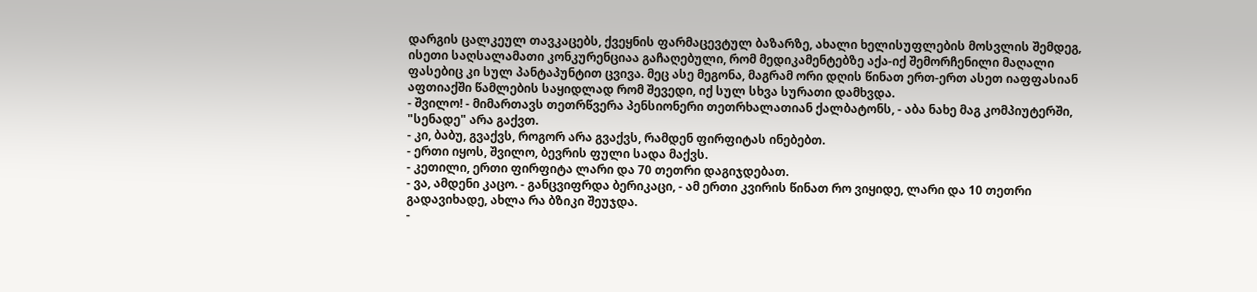დარგის ცალკეულ თავკაცებს, ქვეყნის ფარმაცევტულ ბაზარზე, ახალი ხელისუფლების მოსვლის შემდეგ, ისეთი საღსალამათი კონკურენციაა გაჩაღებული, რომ მედიკამენტებზე აქა-იქ შემორჩენილი მაღალი ფასებიც კი სულ პანტაპუნტით ცვივა. მეც ასე მეგონა, მაგრამ ორი დღის წინათ ერთ-ერთ ასეთ იაფფასიან აფთიაქში წამლების საყიდლად რომ შევედი, იქ სულ სხვა სურათი დამხვდა.
- შვილო! - მიმართავს თეთრწვერა პენსიონერი თეთრხალათიან ქალბატონს, - აბა ნახე მაგ კომპიუტერში, "სენადე" არა გაქვთ.
- კი, ბაბუ, გვაქვს, როგორ არა გვაქვს, რამდენ ფირფიტას ინებებთ.
- ერთი იყოს, შვილო, ბევრის ფული სადა მაქვს.
- კეთილი, ერთი ფირფიტა ლარი და 70 თეთრი დაგიჯდებათ.
- ვა, ამდენი კაცო. - განცვიფრდა ბერიკაცი, - ამ ერთი კვირის წინათ რო ვიყიდე, ლარი და 10 თეთრი გადავიხადე, ახლა რა ბზიკი შეუჯდა.
-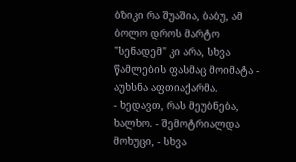ბზიკი რა შუაშია, ბაბუ, ამ ბოლო დროს მარტო "სენადემ" კი არა, სხვა წამლების ფასმაც მოიმატა - აუხსნა აფთიაქარმა.
- ხედავთ, რას მეუბნება, ხალხო. - შემოტრიალდა მოხუცი, - სხვა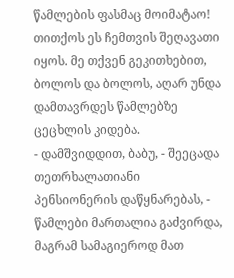წამლების ფასმაც მოიმატაო! თითქოს ეს ჩემთვის შეღავათი იყოს. მე თქვენ გეკითხებით, ბოლოს და ბოლოს, აღარ უნდა დამთავრდეს წამლებზე ცეცხლის კიდება.
- დამშვიდდით, ბაბუ, - შეეცადა თეთრხალათიანი პენსიონერის დაწყნარებას, - წამლები მართალია გაძვირდა, მაგრამ სამაგიეროდ მათ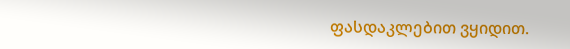ფასდაკლებით ვყიდით.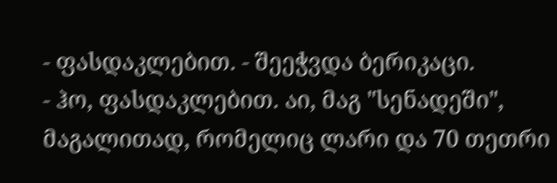- ფასდაკლებით. - შეეჭვდა ბერიკაცი.
- ჰო, ფასდაკლებით. აი, მაგ "სენადეში", მაგალითად, რომელიც ლარი და 70 თეთრი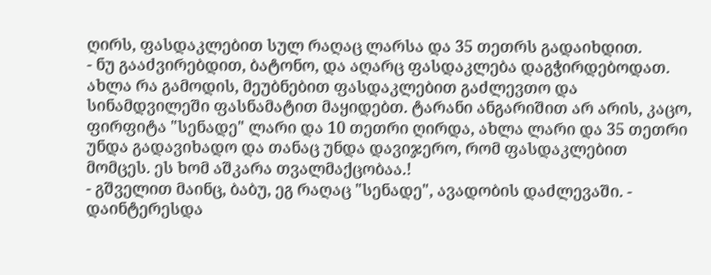ღირს, ფასდაკლებით სულ რაღაც ლარსა და 35 თეთრს გადაიხდით.
- ნუ გააძვირებდით, ბატონო, და აღარც ფასდაკლება დაგჭირდებოდათ. ახლა რა გამოდის, მეუბნებით ფასდაკლებით გაძლევთო და სინამდვილეში ფასნამატით მაყიდებთ. ტარანი ანგარიშით არ არის, კაცო, ფირფიტა "სენადე" ლარი და 10 თეთრი ღირდა, ახლა ლარი და 35 თეთრი უნდა გადავიხადო და თანაც უნდა დავიჯერო, რომ ფასდაკლებით მომცეს. ეს ხომ აშკარა თვალმაქცობაა.!
- გშველით მაინც, ბაბუ, ეგ რაღაც "სენადე", ავადობის დაძლევაში. - დაინტერესდა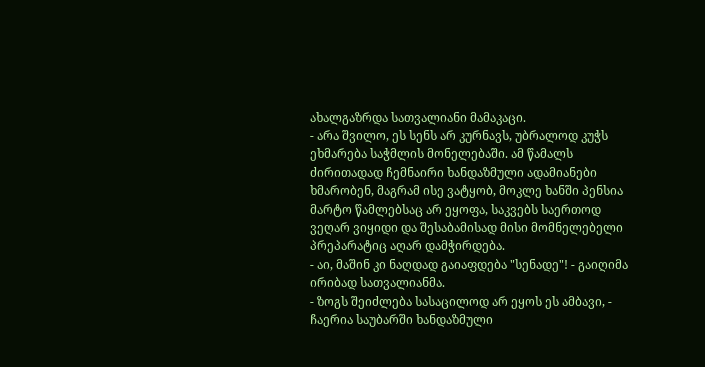ახალგაზრდა სათვალიანი მამაკაცი.
- არა შვილო, ეს სენს არ კურნავს, უბრალოდ კუჭს ეხმარება საჭმლის მონელებაში. ამ წამალს ძირითადად ჩემნაირი ხანდაზმული ადამიანები ხმარობენ, მაგრამ ისე ვატყობ, მოკლე ხანში პენსია მარტო წამლებსაც არ ეყოფა, საკვებს საერთოდ ვეღარ ვიყიდი და შესაბამისად მისი მომნელებელი პრეპარატიც აღარ დამჭირდება.
- აი, მაშინ კი ნაღდად გაიაფდება "სენადე"! - გაიღიმა ირიბად სათვალიანმა.
- ზოგს შეიძლება სასაცილოდ არ ეყოს ეს ამბავი, - ჩაერია საუბარში ხანდაზმული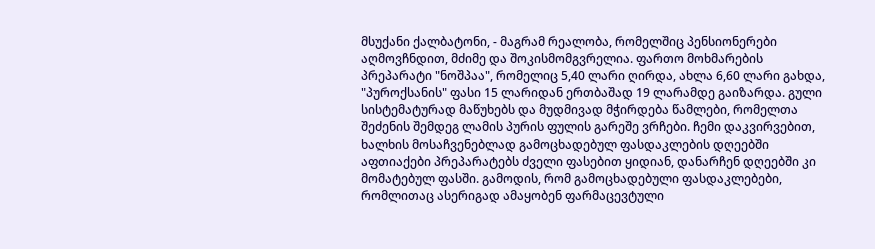მსუქანი ქალბატონი, - მაგრამ რეალობა, რომელშიც პენსიონერები აღმოვჩნდით, მძიმე და შოკისმომგვრელია. ფართო მოხმარების პრეპარატი "ნოშპაა", რომელიც 5,40 ლარი ღირდა, ახლა 6,60 ლარი გახდა, "პუროქსანის" ფასი 15 ლარიდან ერთბაშად 19 ლარამდე გაიზარდა. გული სისტემატურად მაწუხებს და მუდმივად მჭირდება წამლები, რომელთა შეძენის შემდეგ ლამის პურის ფულის გარეშე ვრჩები. ჩემი დაკვირვებით, ხალხის მოსაჩვენებლად გამოცხადებულ ფასდაკლების დღეებში აფთიაქები პრეპარატებს ძველი ფასებით ყიდიან, დანარჩენ დღეებში კი მომატებულ ფასში. გამოდის, რომ გამოცხადებული ფასდაკლებები, რომლითაც ასერიგად ამაყობენ ფარმაცევტული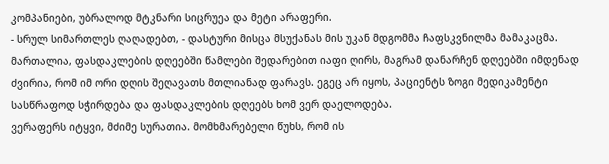კომპანიები, უბრალოდ მტკნარი სიცრუეა და მეტი არაფერი.
- სრულ სიმართლეს ღაღადებთ, - დასტური მისცა მსუქანას მის უკან მდგომმა ჩაფსკვნილმა მამაკაცმა. მართალია, ფასდაკლების დღეებში წამლები შედარებით იაფი ღირს, მაგრამ დანარჩენ დღეებში იმდენად ძვირია, რომ იმ ორი დღის შეღავათს მთლიანად ფარავს. ეგეც არ იყოს, პაციენტს ზოგი მედიკამენტი სასწრაფოდ სჭირდება და ფასდაკლების დღეებს ხომ ვერ დაელოდება.
ვერაფერს იტყვი, მძიმე სურათია. მომხმარებელი წუხს, რომ ის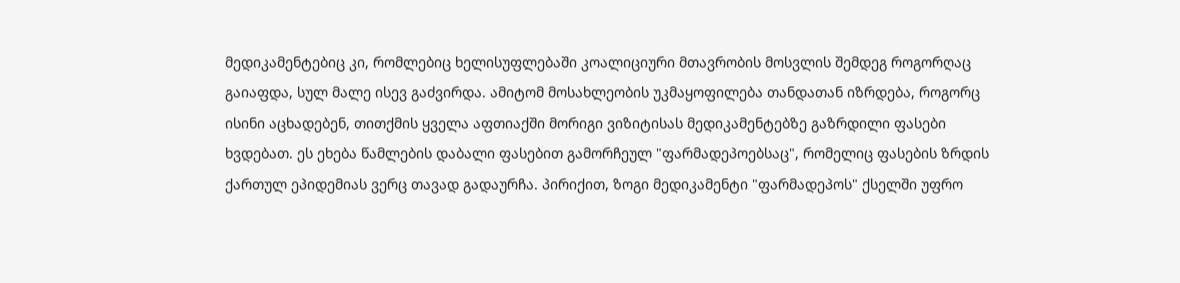მედიკამენტებიც კი, რომლებიც ხელისუფლებაში კოალიციური მთავრობის მოსვლის შემდეგ როგორღაც გაიაფდა, სულ მალე ისევ გაძვირდა. ამიტომ მოსახლეობის უკმაყოფილება თანდათან იზრდება, როგორც ისინი აცხადებენ, თითქმის ყველა აფთიაქში მორიგი ვიზიტისას მედიკამენტებზე გაზრდილი ფასები ხვდებათ. ეს ეხება წამლების დაბალი ფასებით გამორჩეულ "ფარმადეპოებსაც", რომელიც ფასების ზრდის ქართულ ეპიდემიას ვერც თავად გადაურჩა. პირიქით, ზოგი მედიკამენტი "ფარმადეპოს" ქსელში უფრო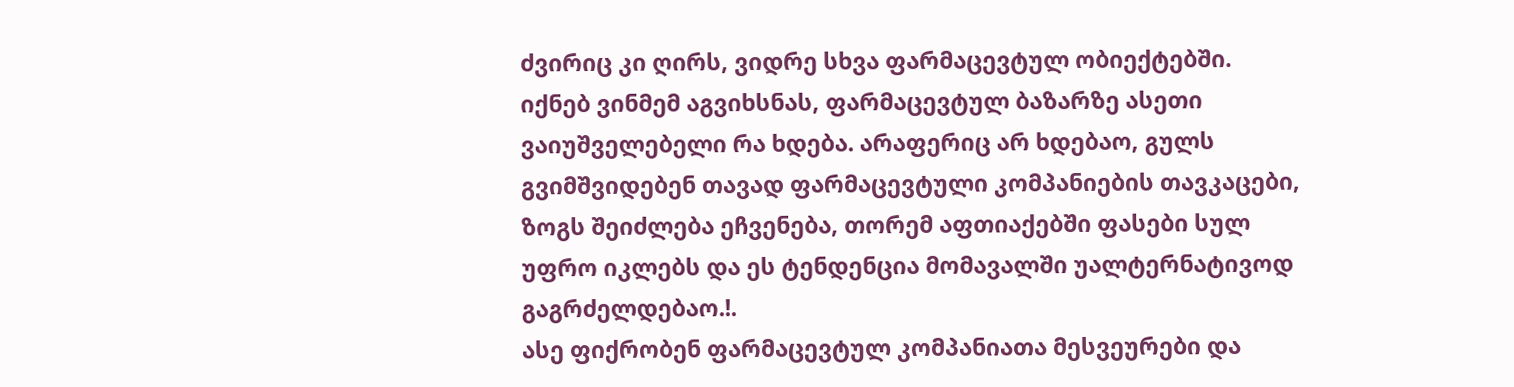ძვირიც კი ღირს, ვიდრე სხვა ფარმაცევტულ ობიექტებში.
იქნებ ვინმემ აგვიხსნას, ფარმაცევტულ ბაზარზე ასეთი ვაიუშველებელი რა ხდება. არაფერიც არ ხდებაო, გულს გვიმშვიდებენ თავად ფარმაცევტული კომპანიების თავკაცები, ზოგს შეიძლება ეჩვენება, თორემ აფთიაქებში ფასები სულ უფრო იკლებს და ეს ტენდენცია მომავალში უალტერნატივოდ გაგრძელდებაო.!.
ასე ფიქრობენ ფარმაცევტულ კომპანიათა მესვეურები და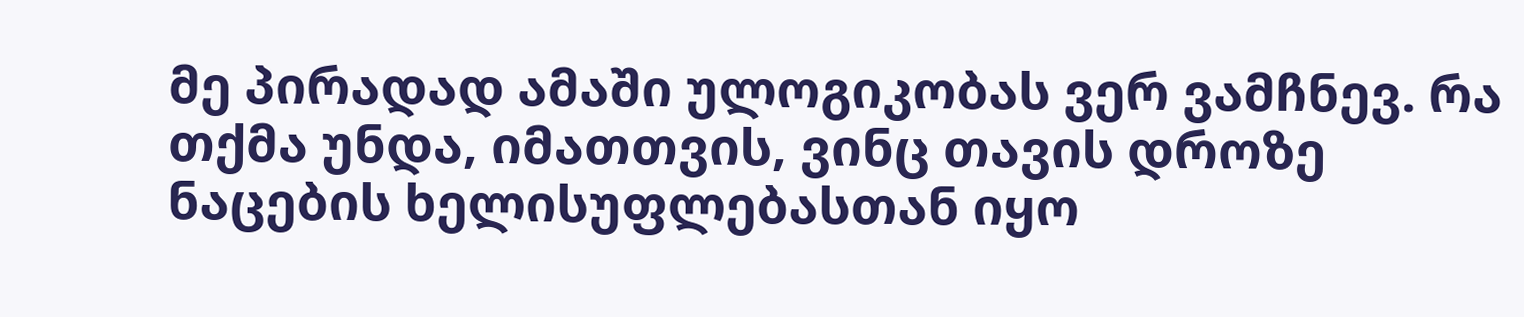მე პირადად ამაში ულოგიკობას ვერ ვამჩნევ. რა თქმა უნდა, იმათთვის, ვინც თავის დროზე ნაცების ხელისუფლებასთან იყო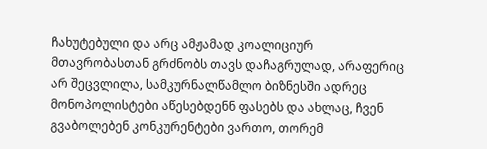ჩახუტებული და არც ამჟამად კოალიციურ მთავრობასთან გრძნობს თავს დაჩაგრულად, არაფერიც არ შეცვლილა, სამკურნალწამლო ბიზნესში ადრეც მონოპოლისტები აწესებდენნ ფასებს და ახლაც, ჩვენ გვაბოლებენ კონკურენტები ვართო, თორემ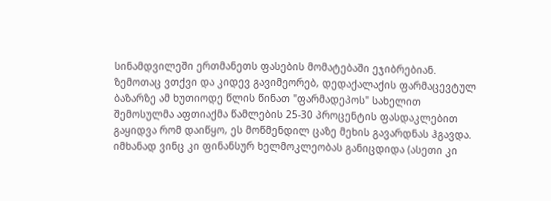სინამდვილეში ერთმანეთს ფასების მომატებაში ეჯიბრებიან.
ზემოთაც ვთქვი და კიდევ გავიმეორებ, დედაქალაქის ფარმაცევტულ ბაზარზე ამ ხუთიოდე წლის წინათ "ფარმადეპოს" სახელით შემოსულმა აფთიაქმა წამლების 25-30 პროცენტის ფასდაკლებით გაყიდვა რომ დაიწყო, ეს მოწმენდილ ცაზე მეხის გავარდნას ჰგავდა. იმხანად ვინც კი ფინანსურ ხელმოკლეობას განიცდიდა (ასეთი კი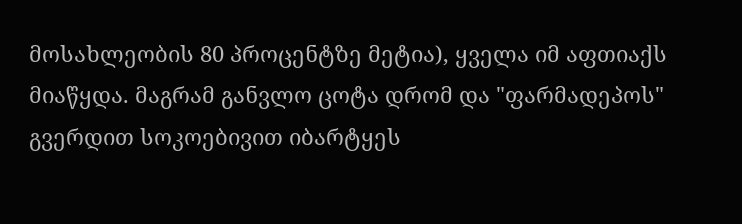მოსახლეობის 80 პროცენტზე მეტია), ყველა იმ აფთიაქს მიაწყდა. მაგრამ განვლო ცოტა დრომ და "ფარმადეპოს" გვერდით სოკოებივით იბარტყეს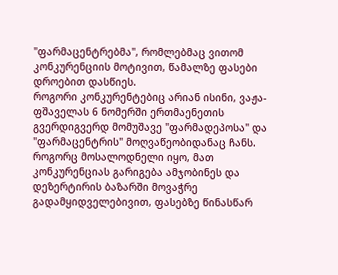"ფარმაცენტრებმა", რომლებმაც ვითომ კონკურენციის მოტივით, წამალზე ფასები დროებით დასწიეს.
როგორი კონკურენტებიც არიან ისინი, ვაჟა-ფშაველას 6 ნომერში ერთმაენეთის გვერდიგვერდ მომუშავე "ფარმადეპოსა" და "ფარმაცენტრის" მოღვაწეობიდანაც ჩანს. როგორც მოსალოდნელი იყო, მათ კონკურენციას გარიგება ამჯობინეს და დეზერტირის ბაზარში მოვაჭრე გადამყიდველებივით, ფასებზე წინასწარ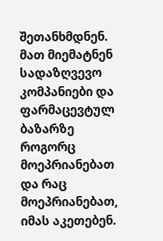შეთანხმდნენ. მათ მიემატნენ სადაზღვევო კომპანიები და ფარმაცევტულ ბაზარზე როგორც მოეპრიანებათ და რაც მოეპრიანებათ, იმას აკეთებენ.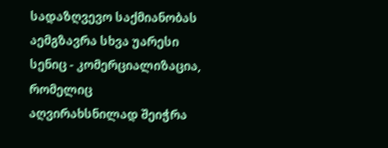სადაზღვევო საქმიანობას აემგზავრა სხვა უარესი სენიც - კომერციალიზაცია, რომელიც აღვირახსნილად შეიჭრა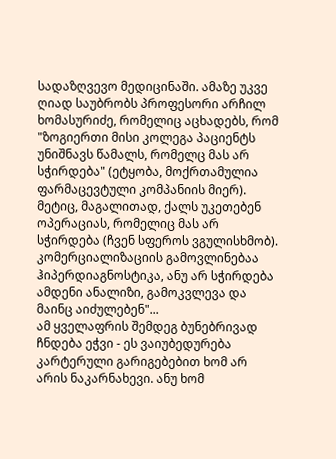სადაზღვევო მედიცინაში. ამაზე უკვე ღიად საუბრობს პროფესორი არჩილ ხომასურიძე, რომელიც აცხადებს, რომ "ზოგიერთი მისი კოლეგა პაციენტს უნიშნავს წამალს, რომელც მას არ სჭირდება" (ეტყობა, მოქრთამულია ფარმაცევტული კომპანიის მიერ). მეტიც, მაგალითად, ქალს უკეთებენ ოპერაციას, რომელიც მას არ სჭირდება (ჩვენ სფეროს ვგულისხმობ). კომერციალიზაციის გამოვლინებაა ჰიპერდიაგნოსტიკა, ანუ არ სჭირდება ამდენი ანალიზი, გამოკვლევა და მაინც აიძულებენ"...
ამ ყველაფრის შემდეგ ბუნებრივად ჩნდება ეჭვი - ეს ვაიუბედურება კარტერული გარიგებებით ხომ არ არის ნაკარნახევი. ანუ ხომ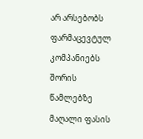არ არსებობს ფარმაცევტულ კომპანიებს შორის წამლებზე მაღალი ფასის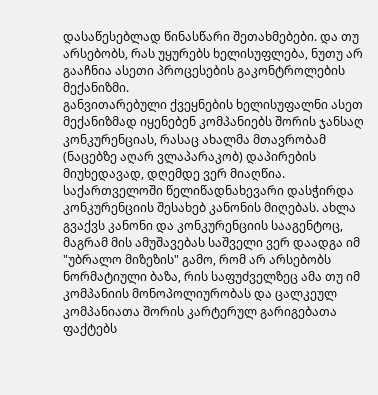დასაწესებლად წინასწარი შეთახმებები. და თუ არსებობს, რას უყურებს ხელისუფლება, ნუთუ არ გააჩნია ასეთი პროცესების გაკონტროლების მექანიზმი.
განვითარებული ქვეყნების ხელისუფალნი ასეთ მექანიზმად იყენებენ კომპანიებს შორის ჯანსაღ კონკურენციას, რასაც ახალმა მთავრობამ (ნაცებზე აღარ ვლაპარაკობ) დაპირების მიუხედავად, დღემდე ვერ მიაღწია. საქართველოში წელიწადნახევარი დასჭირდა კონკურენციის შესახებ კანონის მიღებას. ახლა გვაქვს კანონი და კონკურენციის სააგენტოც, მაგრამ მის ამუშავებას საშველი ვერ დაადგა იმ "უბრალო მიზეზის" გამო, რომ არ არსებობს ნორმატიული ბაზა, რის საფუძველზეც ამა თუ იმ კომპანიის მონოპოლიურობას და ცალკეულ კომპანიათა შორის კარტერულ გარიგებათა ფაქტებს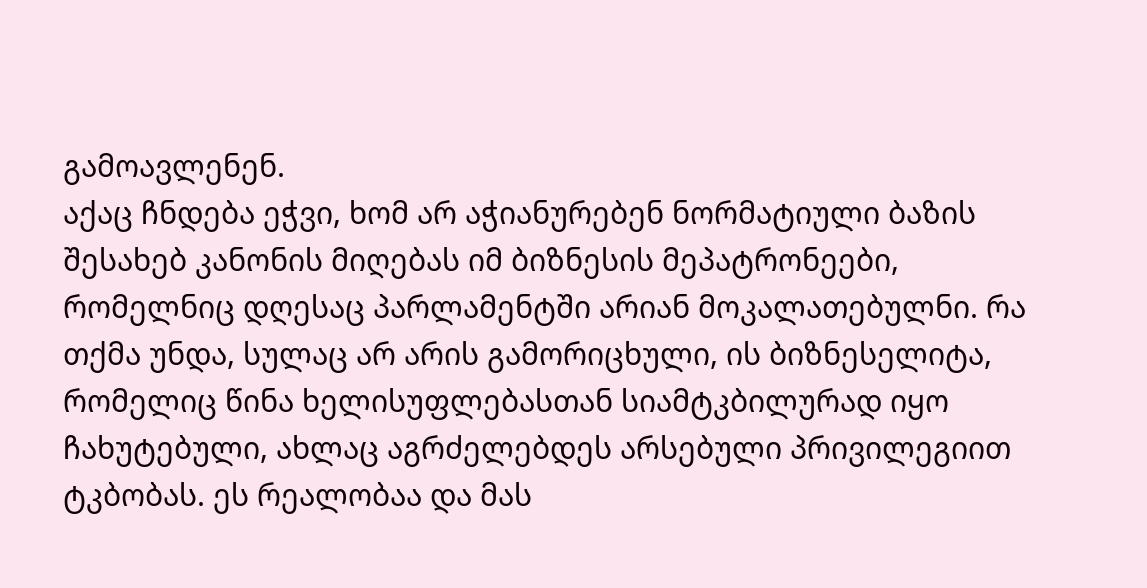გამოავლენენ.
აქაც ჩნდება ეჭვი, ხომ არ აჭიანურებენ ნორმატიული ბაზის შესახებ კანონის მიღებას იმ ბიზნესის მეპატრონეები, რომელნიც დღესაც პარლამენტში არიან მოკალათებულნი. რა თქმა უნდა, სულაც არ არის გამორიცხული, ის ბიზნესელიტა, რომელიც წინა ხელისუფლებასთან სიამტკბილურად იყო ჩახუტებული, ახლაც აგრძელებდეს არსებული პრივილეგიით ტკბობას. ეს რეალობაა და მას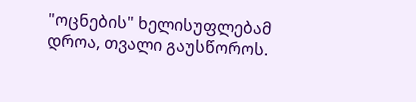"ოცნების" ხელისუფლებამ დროა, თვალი გაუსწოროს.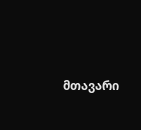მთავარი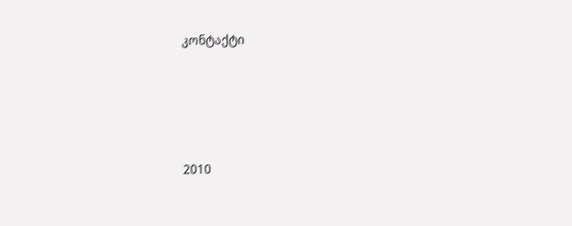კონტაქტი




2010